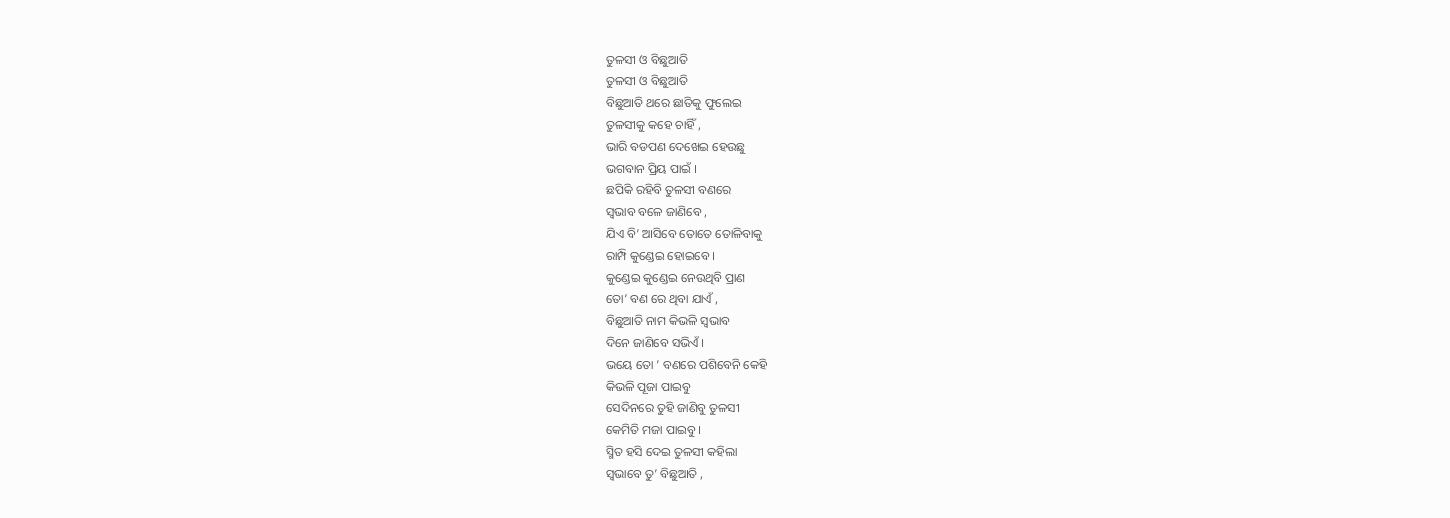ତୁଳସୀ ଓ ବିଛୁଆତି
ତୁଳସୀ ଓ ବିଛୁଆତି
ବିଛୁଆତି ଥରେ ଛାତିକୁ ଫୁଲେଇ
ତୁଳସୀକୁ କହେ ଚାହିଁ ,
ଭାରି ବଡପଣ ଦେଖେଇ ହେଉଛୁ
ଭଗବାନ ପ୍ରିୟ ପାଇଁ ।
ଛପିକି ରହିବି ତୁଳସୀ ବଣରେ
ସ୍ଵଭାବ ବଳେ ଜାଣିବେ ,
ଯିଏ ବି’ ଆସିବେ ତୋତେ ତୋଳିବାକୁ
ରାମ୍ପି କୁଣ୍ଡେଇ ହୋଇବେ ।
କୁଣ୍ଡେଇ କୁଣ୍ଡେଇ ନେଉଥିବି ପ୍ରାଣ
ତୋ’ ବଣ ରେ ଥିବା ଯାଏଁ ,
ବିଛୁଆତି ନାମ କିଭଳି ସ୍ଵଭାବ
ଦିନେ ଜାଣିବେ ସଭିଏଁ ।
ଭୟେ ତୋ ’ ବଣରେ ପଶିବେନି କେହି
କିଭଳି ପୂଜା ପାଇବୁ
ସେଦିନରେ ତୁହି ଜାଣିବୁ ତୁଳସୀ
କେମିତି ମଜା ପାଇବୁ ।
ସ୍ମିତ ହସି ଦେଇ ତୁଳସୀ କହିଲା
ସ୍ୱଭାବେ ତୁ’ ବିଛୁଆତି ,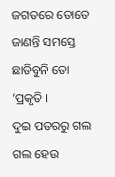ଜଗତରେ ତୋତେ ଜାଣନ୍ତି ସମସ୍ତେ
ଛାଡିବୁନି ତୋ ’ପ୍ରକୃତି ।
ଦୁଇ ପତରରୁ ଗଲ ଗଲ ହେଉ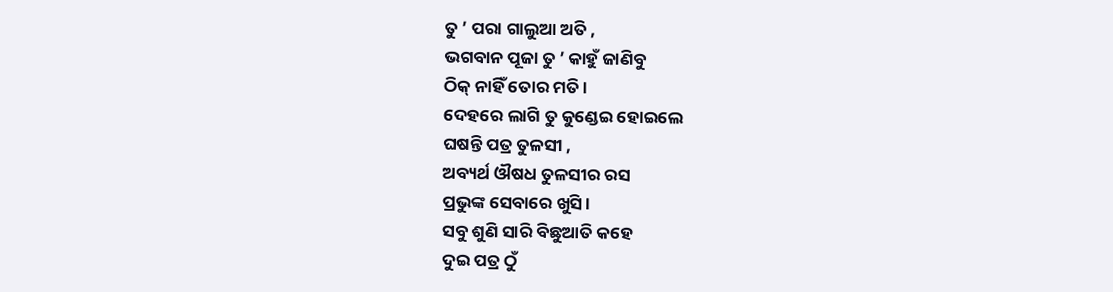ତୁ ’ ପରା ଗାଲୁଆ ଅତି ,
ଭଗବାନ ପୂଜା ତୁ ’ କାହୁଁ ଜାଣିବୁ
ଠିକ୍ ନାହିଁ ତୋର ମତି ।
ଦେହରେ ଲାଗି ତୁ କୁଣ୍ଡେଇ ହୋଇଲେ
ଘଷନ୍ତି ପତ୍ର ତୁଳସୀ ,
ଅବ୍ୟର୍ଥ ଔଷଧ ତୁଳସୀର ରସ
ପ୍ରଭୁଙ୍କ ସେବାରେ ଖୁସି ।
ସବୁ ଶୁଣି ସାରି ବିଛୁଆତି କହେ
ଦୁଇ ପତ୍ର ଠୁଁ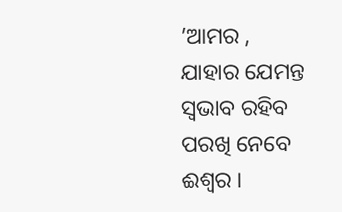’ଆମର ,
ଯାହାର ଯେମନ୍ତ ସ୍ଵଭାବ ରହିବ
ପରଖି ନେବେ ଈଶ୍ୱର ।